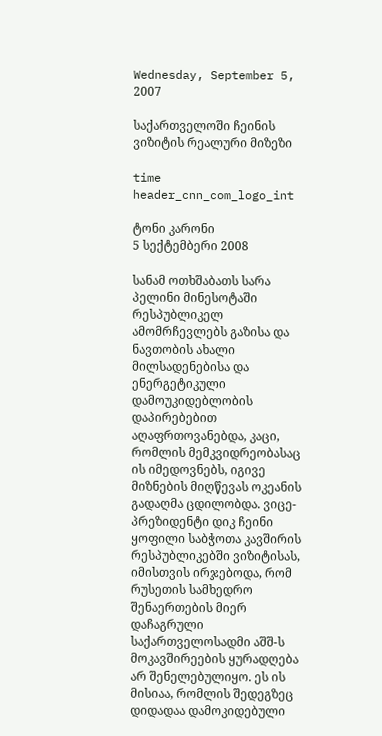Wednesday, September 5, 2007

საქართველოში ჩეინის ვიზიტის რეალური მიზეზი

time header_cnn_com_logo_int

ტონი კარონი
5 სექტემბერი 2008

სანამ ოთხშაბათს სარა პელინი მინესოტაში რესპუბლიკელ ამომრჩევლებს გაზისა და ნავთობის ახალი მილსადენებისა და ენერგეტიკული დამოუკიდებლობის დაპირებებით აღაფრთოვანებდა, კაცი, რომლის მემკვიდრეობასაც ის იმედოვნებს, იგივე მიზნების მიღწევას ოკეანის გადაღმა ცდილობდა. ვიცე-პრეზიდენტი დიკ ჩეინი ყოფილი საბჭოთა კავშირის რესპუბლიკებში ვიზიტისას, იმისთვის ირჯებოდა, რომ რუსეთის სამხედრო შენაერთების მიერ დაჩაგრული საქართველოსადმი აშშ-ს მოკავშირეების ყურადღება არ შენელებულიყო. ეს ის მისიაა, რომლის შედეგზეც დიდადაა დამოკიდებული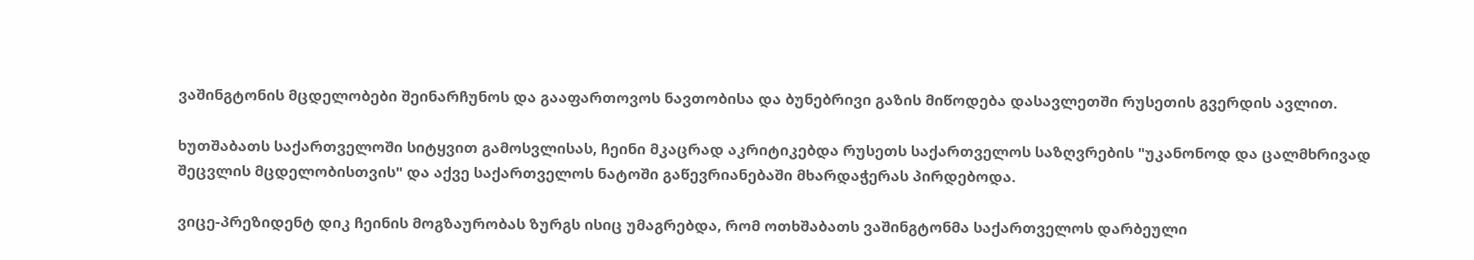ვაშინგტონის მცდელობები შეინარჩუნოს და გააფართოვოს ნავთობისა და ბუნებრივი გაზის მიწოდება დასავლეთში რუსეთის გვერდის ავლით.

ხუთშაბათს საქართველოში სიტყვით გამოსვლისას, ჩეინი მკაცრად აკრიტიკებდა რუსეთს საქართველოს საზღვრების "უკანონოდ და ცალმხრივად შეცვლის მცდელობისთვის" და აქვე საქართველოს ნატოში გაწევრიანებაში მხარდაჭერას პირდებოდა.

ვიცე-პრეზიდენტ დიკ ჩეინის მოგზაურობას ზურგს ისიც უმაგრებდა, რომ ოთხშაბათს ვაშინგტონმა საქართველოს დარბეული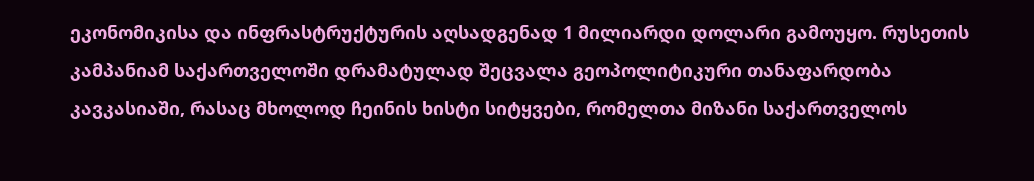ეკონომიკისა და ინფრასტრუქტურის აღსადგენად 1 მილიარდი დოლარი გამოუყო. რუსეთის კამპანიამ საქართველოში დრამატულად შეცვალა გეოპოლიტიკური თანაფარდობა კავკასიაში, რასაც მხოლოდ ჩეინის ხისტი სიტყვები, რომელთა მიზანი საქართველოს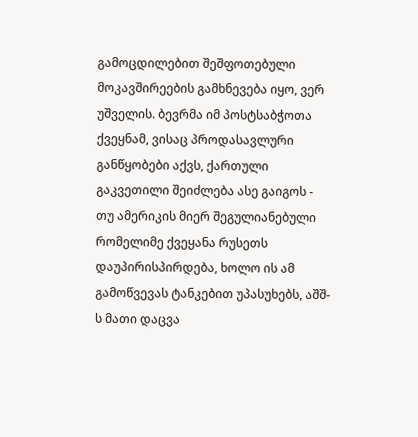გამოცდილებით შეშფოთებული მოკავშირეების გამხნევება იყო, ვერ უშველის. ბევრმა იმ პოსტსაბჭოთა ქვეყნამ, ვისაც პროდასავლური განწყობები აქვს, ქართული გაკვეთილი შეიძლება ასე გაიგოს - თუ ამერიკის მიერ შეგულიანებული რომელიმე ქვეყანა რუსეთს დაუპირისპირდება, ხოლო ის ამ გამოწვევას ტანკებით უპასუხებს, აშშ-ს მათი დაცვა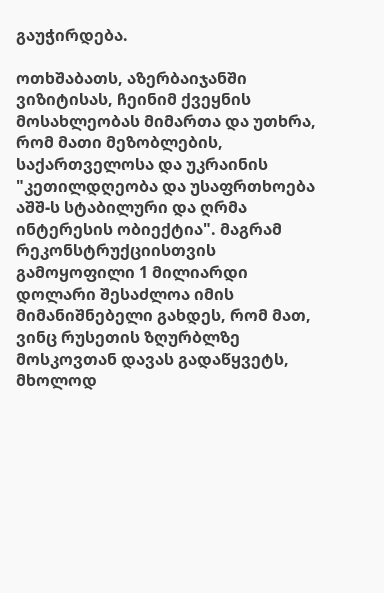გაუჭირდება.

ოთხშაბათს, აზერბაიჯანში ვიზიტისას, ჩეინიმ ქვეყნის მოსახლეობას მიმართა და უთხრა, რომ მათი მეზობლების, საქართველოსა და უკრაინის "კეთილდღეობა და უსაფრთხოება აშშ-ს სტაბილური და ღრმა ინტერესის ობიექტია". მაგრამ რეკონსტრუქციისთვის გამოყოფილი 1 მილიარდი დოლარი შესაძლოა იმის მიმანიშნებელი გახდეს, რომ მათ, ვინც რუსეთის ზღურბლზე მოსკოვთან დავას გადაწყვეტს, მხოლოდ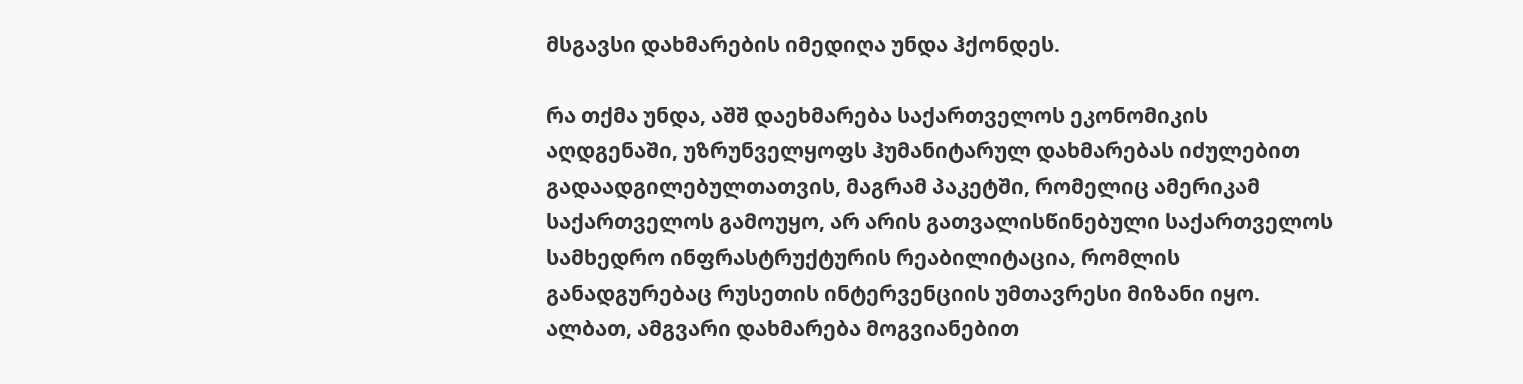მსგავსი დახმარების იმედიღა უნდა ჰქონდეს.

რა თქმა უნდა, აშშ დაეხმარება საქართველოს ეკონომიკის აღდგენაში, უზრუნველყოფს ჰუმანიტარულ დახმარებას იძულებით გადაადგილებულთათვის, მაგრამ პაკეტში, რომელიც ამერიკამ საქართველოს გამოუყო, არ არის გათვალისწინებული საქართველოს სამხედრო ინფრასტრუქტურის რეაბილიტაცია, რომლის განადგურებაც რუსეთის ინტერვენციის უმთავრესი მიზანი იყო. ალბათ, ამგვარი დახმარება მოგვიანებით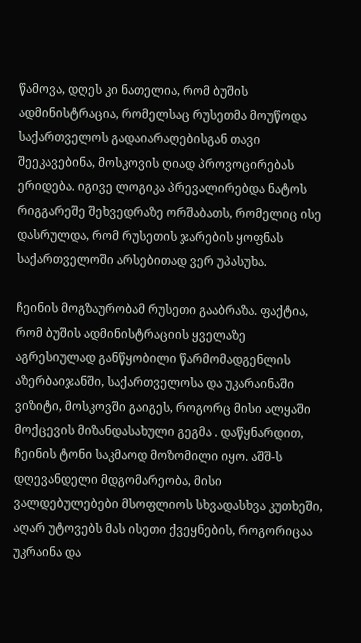წამოვა, დღეს კი ნათელია, რომ ბუშის ადმინისტრაცია, რომელსაც რუსეთმა მოუწოდა საქართველოს გადაიარაღებისგან თავი შეეკავებინა, მოსკოვის ღიად პროვოცირებას ერიდება. იგივე ლოგიკა პრევალირებდა ნატოს რიგგარეშე შეხვედრაზე ორშაბათს, რომელიც ისე დასრულდა, რომ რუსეთის ჯარების ყოფნას საქართველოში არსებითად ვერ უპასუხა.

ჩეინის მოგზაურობამ რუსეთი გააბრაზა. ფაქტია, რომ ბუშის ადმინისტრაციის ყველაზე აგრესიულად განწყობილი წარმომადგენლის აზერბაიჯანში, საქართველოსა და უკარაინაში ვიზიტი, მოსკოვში გაიგეს, როგორც მისი ალყაში მოქცევის მიზანდასახული გეგმა . დაწყნარდით, ჩეინის ტონი საკმაოდ მოზომილი იყო. აშშ-ს დღევანდელი მდგომარეობა, მისი ვალდებულებები მსოფლიოს სხვადასხვა კუთხეში, აღარ უტოვებს მას ისეთი ქვეყნების, როგორიცაა უკრაინა და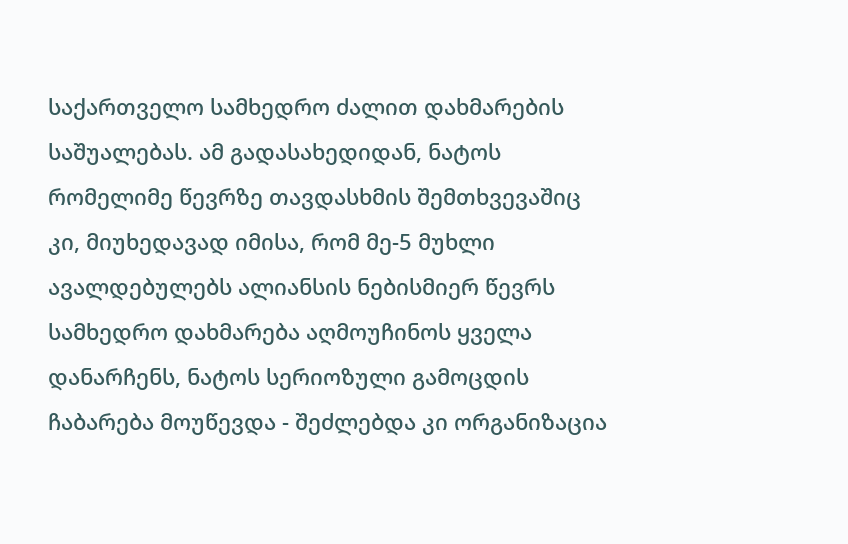საქართველო სამხედრო ძალით დახმარების საშუალებას. ამ გადასახედიდან, ნატოს რომელიმე წევრზე თავდასხმის შემთხვევაშიც კი, მიუხედავად იმისა, რომ მე-5 მუხლი ავალდებულებს ალიანსის ნებისმიერ წევრს სამხედრო დახმარება აღმოუჩინოს ყველა დანარჩენს, ნატოს სერიოზული გამოცდის ჩაბარება მოუწევდა - შეძლებდა კი ორგანიზაცია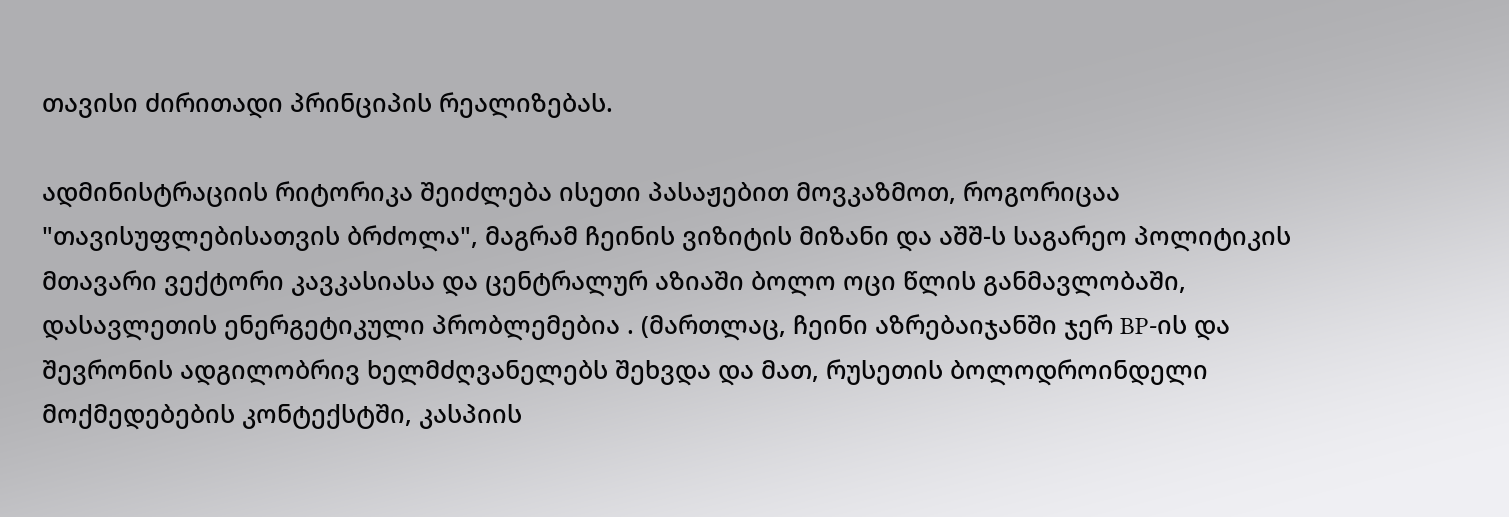თავისი ძირითადი პრინციპის რეალიზებას.

ადმინისტრაციის რიტორიკა შეიძლება ისეთი პასაჟებით მოვკაზმოთ, როგორიცაა "თავისუფლებისათვის ბრძოლა", მაგრამ ჩეინის ვიზიტის მიზანი და აშშ-ს საგარეო პოლიტიკის მთავარი ვექტორი კავკასიასა და ცენტრალურ აზიაში ბოლო ოცი წლის განმავლობაში, დასავლეთის ენერგეტიკული პრობლემებია . (მართლაც, ჩეინი აზრებაიჯანში ჯერ BP-ის და შევრონის ადგილობრივ ხელმძღვანელებს შეხვდა და მათ, რუსეთის ბოლოდროინდელი მოქმედებების კონტექსტში, კასპიის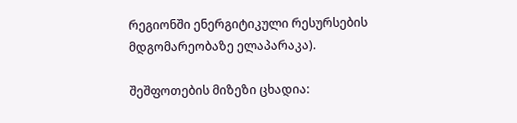რეგიონში ენერგიტიკული რესურსების მდგომარეობაზე ელაპარაკა).

შეშფოთების მიზეზი ცხადია: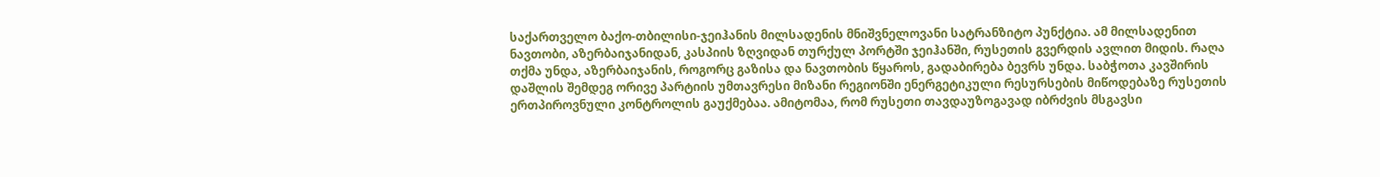საქართველო ბაქო-თბილისი-ჯეიჰანის მილსადენის მნიშვნელოვანი სატრანზიტო პუნქტია. ამ მილსადენით ნავთობი, აზერბაიჯანიდან, კასპიის ზღვიდან თურქულ პორტში ჯეიჰანში, რუსეთის გვერდის ავლით მიდის. რაღა თქმა უნდა, აზერბაიჯანის, როგორც გაზისა და ნავთობის წყაროს, გადაბირება ბევრს უნდა. საბჭოთა კავშირის დაშლის შემდეგ ორივე პარტიის უმთავრესი მიზანი რეგიონში ენერგეტიკული რესურსების მიწოდებაზე რუსეთის ერთპიროვნული კონტროლის გაუქმებაა. ამიტომაა, რომ რუსეთი თავდაუზოგავად იბრძვის მსგავსი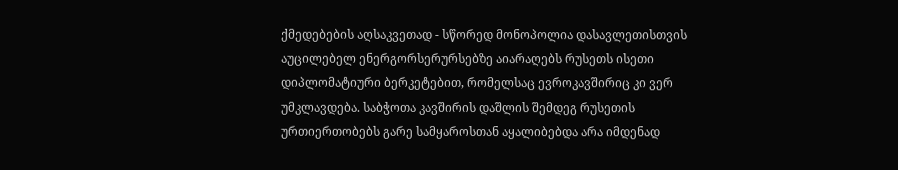ქმედებების აღსაკვეთად - სწორედ მონოპოლია დასავლეთისთვის აუცილებელ ენერგორსერურსებზე აიარაღებს რუსეთს ისეთი დიპლომატიური ბერკეტებით, რომელსაც ევროკავშირიც კი ვერ უმკლავდება. საბჭოთა კავშირის დაშლის შემდეგ რუსეთის ურთიერთობებს გარე სამყაროსთან აყალიბებდა არა იმდენად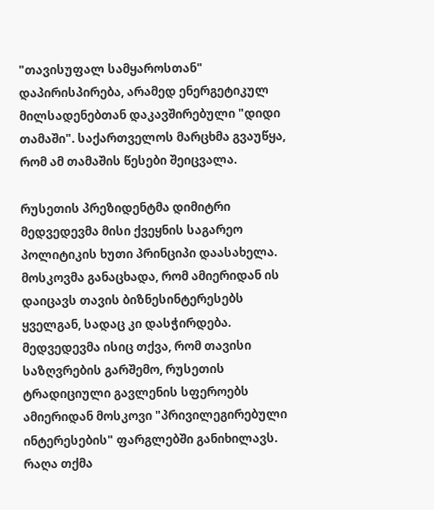"თავისუფალ სამყაროსთან" დაპირისპირება, არამედ ენერგეტიკულ მილსადენებთან დაკავშირებული "დიდი თამაში". საქართველოს მარცხმა გვაუწყა, რომ ამ თამაშის წესები შეიცვალა.

რუსეთის პრეზიდენტმა დიმიტრი მედვედევმა მისი ქვეყნის საგარეო პოლიტიკის ხუთი პრინციპი დაასახელა. მოსკოვმა განაცხადა, რომ ამიერიდან ის დაიცავს თავის ბიზნესინტერესებს ყველგან, სადაც კი დასჭირდება. მედვედევმა ისიც თქვა, რომ თავისი საზღვრების გარშემო, რუსეთის ტრადიციული გავლენის სფეროებს ამიერიდან მოსკოვი "პრივილეგირებული ინტერესების" ფარგლებში განიხილავს. რაღა თქმა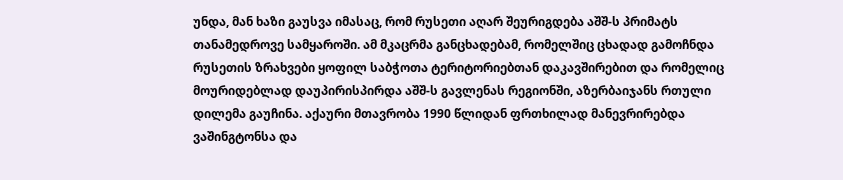უნდა, მან ხაზი გაუსვა იმასაც, რომ რუსეთი აღარ შეურიგდება აშშ-ს პრიმატს თანამედროვე სამყაროში. ამ მკაცრმა განცხადებამ, რომელშიც ცხადად გამოჩნდა რუსეთის ზრახვები ყოფილ საბჭოთა ტერიტორიებთან დაკავშირებით და რომელიც მოურიდებლად დაუპირისპირდა აშშ-ს გავლენას რეგიონში, აზერბაიჯანს რთული დილემა გაუჩინა. აქაური მთავრობა 1990 წლიდან ფრთხილად მანევრირებდა ვაშინგტონსა და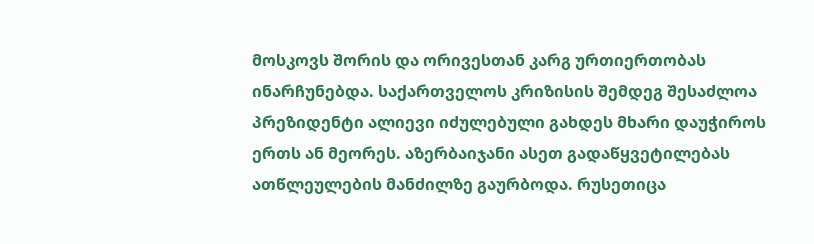მოსკოვს შორის და ორივესთან კარგ ურთიერთობას ინარჩუნებდა. საქართველოს კრიზისის შემდეგ შესაძლოა პრეზიდენტი ალიევი იძულებული გახდეს მხარი დაუჭიროს ერთს ან მეორეს. აზერბაიჯანი ასეთ გადაწყვეტილებას ათწლეულების მანძილზე გაურბოდა. რუსეთიცა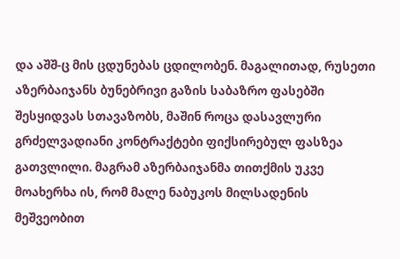და აშშ-ც მის ცდუნებას ცდილობენ. მაგალითად, რუსეთი აზერბაიჯანს ბუნებრივი გაზის საბაზრო ფასებში შესყიდვას სთავაზობს, მაშინ როცა დასავლური გრძელვადიანი კონტრაქტები ფიქსირებულ ფასზეა გათვლილი. მაგრამ აზერბაიჯანმა თითქმის უკვე მოახერხა ის, რომ მალე ნაბუკოს მილსადენის მეშვეობით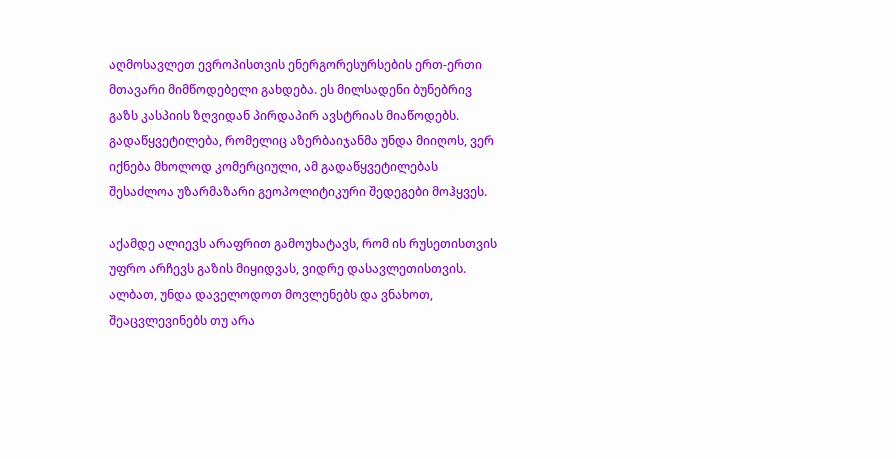აღმოსავლეთ ევროპისთვის ენერგორესურსების ერთ-ერთი მთავარი მიმწოდებელი გახდება. ეს მილსადენი ბუნებრივ გაზს კასპიის ზღვიდან პირდაპირ ავსტრიას მიაწოდებს. გადაწყვეტილება, რომელიც აზერბაიჯანმა უნდა მიიღოს, ვერ იქნება მხოლოდ კომერციული, ამ გადაწყვეტილებას შესაძლოა უზარმაზარი გეოპოლიტიკური შედეგები მოჰყვეს.

აქამდე ალიევს არაფრით გამოუხატავს, რომ ის რუსეთისთვის უფრო არჩევს გაზის მიყიდვას, ვიდრე დასავლეთისთვის. ალბათ, უნდა დაველოდოთ მოვლენებს და ვნახოთ, შეაცვლევინებს თუ არა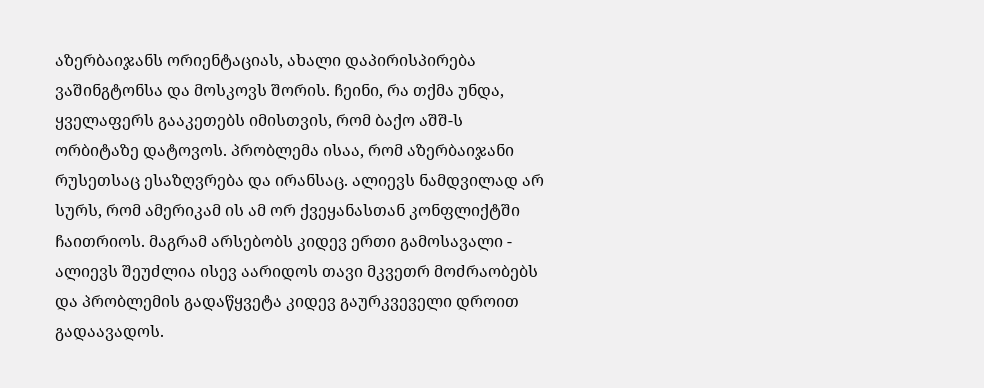აზერბაიჯანს ორიენტაციას, ახალი დაპირისპირება ვაშინგტონსა და მოსკოვს შორის. ჩეინი, რა თქმა უნდა, ყველაფერს გააკეთებს იმისთვის, რომ ბაქო აშშ-ს ორბიტაზე დატოვოს. პრობლემა ისაა, რომ აზერბაიჯანი რუსეთსაც ესაზღვრება და ირანსაც. ალიევს ნამდვილად არ სურს, რომ ამერიკამ ის ამ ორ ქვეყანასთან კონფლიქტში ჩაითრიოს. მაგრამ არსებობს კიდევ ერთი გამოსავალი - ალიევს შეუძლია ისევ აარიდოს თავი მკვეთრ მოძრაობებს და პრობლემის გადაწყვეტა კიდევ გაურკვეველი დროით გადაავადოს.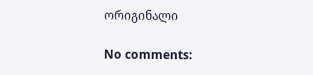ორიგინალი

No comments: